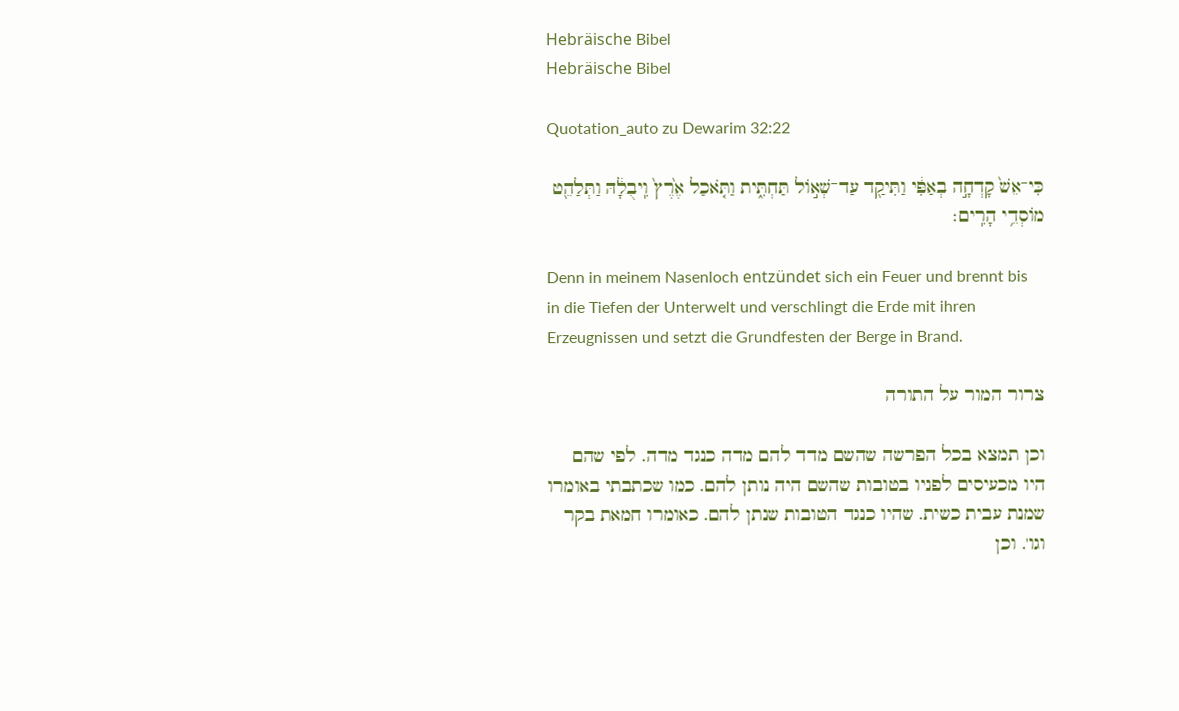Hebräische Bibel
Hebräische Bibel

Quotation_auto zu Dewarim 32:22

כִּי־אֵשׁ֙ קָדְחָ֣ה בְאַפִּ֔י וַתִּיקַ֖ד עַד־שְׁא֣וֹל תַּחְתִּ֑ית וַתֹּ֤אכַל אֶ֙רֶץ֙ וִֽיבֻלָ֔הּ וַתְּלַהֵ֖ט מוֹסְדֵ֥י הָרִֽים׃

Denn in meinem Nasenloch entzündet sich ein Feuer und brennt bis in die Tiefen der Unterwelt und verschlingt die Erde mit ihren Erzeugnissen und setzt die Grundfesten der Berge in Brand.

צרור המור על התורה

וכן תמצא בכל הפרשה שהשם מדד להם מדה כנגד מדה. לפי שהם היו מכעיסים לפניו בטובות שהשם היה נותן להם. כמו שכתבתי באומרו שמנת עבית כשית. שהיו כנגד הטובות שנתן להם. כאומרו חמאת בקר וגו'. וכן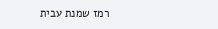רמז שמנת עבית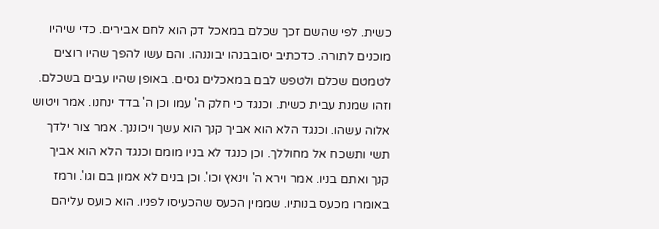כשית. לפי שהשם זכך שכלם במאכל דק הוא לחם אבירים. כדי שיהיו מוכנים לתורה. כדכתיב יסובבנהו יבוננהו. והם עשו להפך שהיו רוצים לטמטם שכלם ולטפש לבם במאכלים גסים. באופן שהיו עבים בשכלם. וזהו שמנת עבית כשית. וכנגד כי חלק ה' עמו וכן ה' בדד ינחנו. אמר ויטוש אלוה עשהו. וכנגד הלא הוא אביך קנך הוא עשך ויכוננך. אמר צור ילדך תשי ותשכח אל מחוללך. וכן כנגד לא בניו מומם וכנגד הלא הוא אביך קנך ואתם בניו. אמר וירא ה' וינאץ וכו'. וכן בנים לא אמון בם וגו'. ורמז באומרו מכעס בנותיו. שממין הכעס שהכעיסו לפניו. הוא כועס עליהם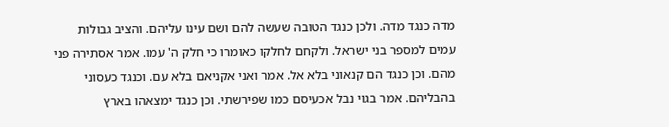מדה כנגד מדה. ולכן כנגד הטובה שעשה להם ושם עינו עליהם. והציב גבולות עמים למספר בני ישראל. ולקחם לחלקו כאומרו כי חלק ה' עמו. אמר אסתירה פני מהם. וכן כנגד הם קנאוני בלא אל. אמר ואני אקניאם בלא עם. וכנגד כעסוני בהבליהם. אמר בגוי נבל אכעיסם כמו שפירשתי. וכן כנגד ימצאהו בארץ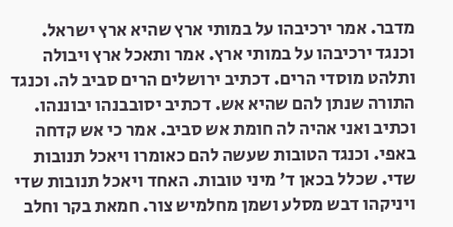מדבר. אמר ירכיבהו על במותי ארץ שהיא ארץ ישראל. וכנגד ירכיבהו על במותי ארץ. אמר ותאכל ארץ ויבולה ותלהט מוסדי הרים. דכתיב ירושלים הרים סביב לה. וכנגד התורה שנתן להם שהיא אש. דכתיב יסובבנהו יבוננהו. וכתיב ואני אהיה לה חומת אש סביב. אמר כי אש קדחה באפי. וכנגד הטובות שעשה להם כאומרו ויאכל תנובות שדי. שכלל בכאן ד' מיני טובות. האחד ויאכל תנובות שדי ויניקהו דבש מסלע ושמן מחלמיש צור. חמאת בקר וחלב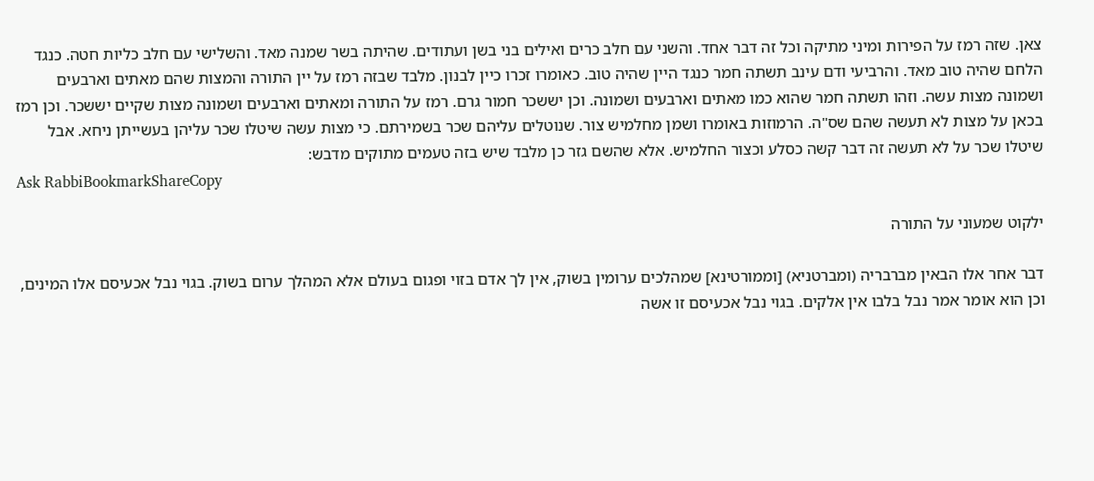צאן. שזה רמז על הפירות ומיני מתיקה וכל זה דבר אחד. והשני עם חלב כרים ואילים בני בשן ועתודים. שהיתה בשר שמנה מאד. והשלישי עם חלב כליות חטה. כנגד הלחם שהיה טוב מאד. והרביעי ודם עינב תשתה חמר כנגד היין שהיה טוב. כאומרו זכרו כיין לבנון. מלבד שבזה רמז על יין התורה והמצות שהם מאתים וארבעים ושמונה מצות עשה. וזהו תשתה חמר שהוא כמו מאתים וארבעים ושמונה. וכן יששכר חמור גרם. רמז על התורה ומאתים וארבעים ושמונה מצות שקיים יששכר. וכן רמז בכאן על מצות לא תעשה שהם שס"ה. הרמוזות באומרו ושמן מחלמיש צור. שנוטלים עליהם שכר בשמירתם. כי מצות עשה שיטלו שכר עליהן בעשייתן ניחא. אבל שיטלו שכר על לא תעשה זה דבר קשה כסלע וכצור החלמיש. אלא שהשם גזר כן מלבד שיש בזה טעמים מתוקים מדבש:
Ask RabbiBookmarkShareCopy

ילקוט שמעוני על התורה

דבר אחר אלו הבאין מברבריה (ומברטניא) [וממורטינא] שמהלכים ערומין בשוק, אין לך אדם בזוי ופגום בעולם אלא המהלך ערום בשוק. בגוי נבל אכעיסם אלו המינים, וכן הוא אומר אמר נבל בלבו אין אלקים. בגוי נבל אכעיסם זו אשה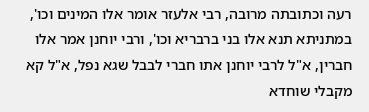רעה וכתובתה מרובה, רבי אלעזר אומר אלו המינים וכו', במתניתא תנא אלו בני ברבריא וכו', ורבי יוחנן אמר אלו חברין, א"ל לרבי יוחנן אתו חברי לבבל שגא נפל, א"ל קא מקבלי שוחדא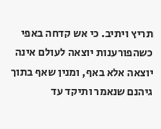תריץ ויתיב. כי אש קדחה באפי כשהפורענות יוצאה לעולם אינה יוצאה אלא באף, ומנין שאף בתוך גיהנם שנאמר ותיקד עד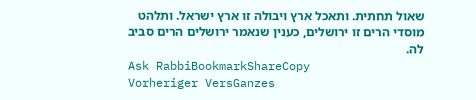שאול תחתית. ותאכל ארץ ויבולה זו ארץ ישראל. ותלהט מוסדי הרים זו ירושלים, כענין שנאמר ירושלים הרים סביב לה.
Ask RabbiBookmarkShareCopy
Vorheriger VersGanzes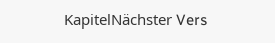KapitelNächster Vers